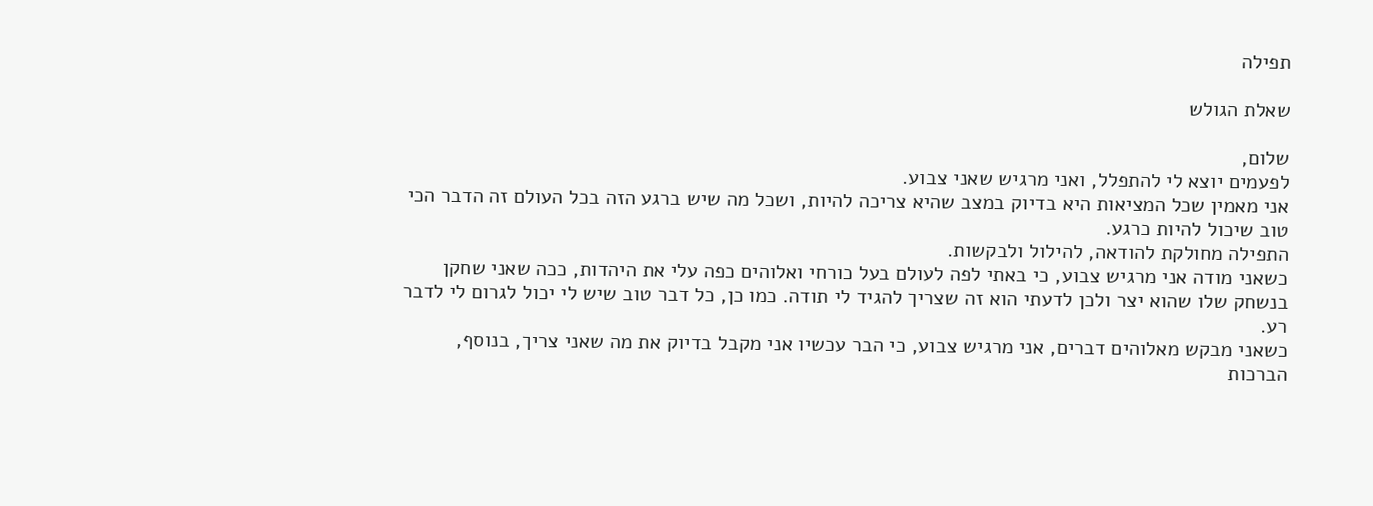תפילה

שאלת הגולש

שלום,
לפעמים יוצא לי להתפלל, ואני מרגיש שאני צבוע.
אני מאמין שכל המציאות היא בדיוק במצב שהיא צריכה להיות, ושכל מה שיש ברגע הזה בכל העולם זה הדבר הכי טוב שיכול להיות כרגע.
התפילה מחולקת להודאה, להילול ולבקשות.
כשאני מודה אני מרגיש צבוע, כי באתי לפה לעולם בעל כורחי ואלוהים כפה עלי את היהדות, ככה שאני שחקן בנשחק שלו שהוא יצר ולכן לדעתי הוא זה שצריך להגיד לי תודה. כמו כן, כל דבר טוב שיש לי יכול לגרום לי לדבר רע.
כשאני מבקש מאלוהים דברים, אני מרגיש צבוע, כי הבר עכשיו אני מקבל בדיוק את מה שאני צריך, בנוסף, הברכות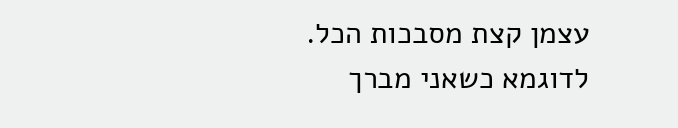עצמן קצת מסבכות הכל. לדוגמא כשאני מברך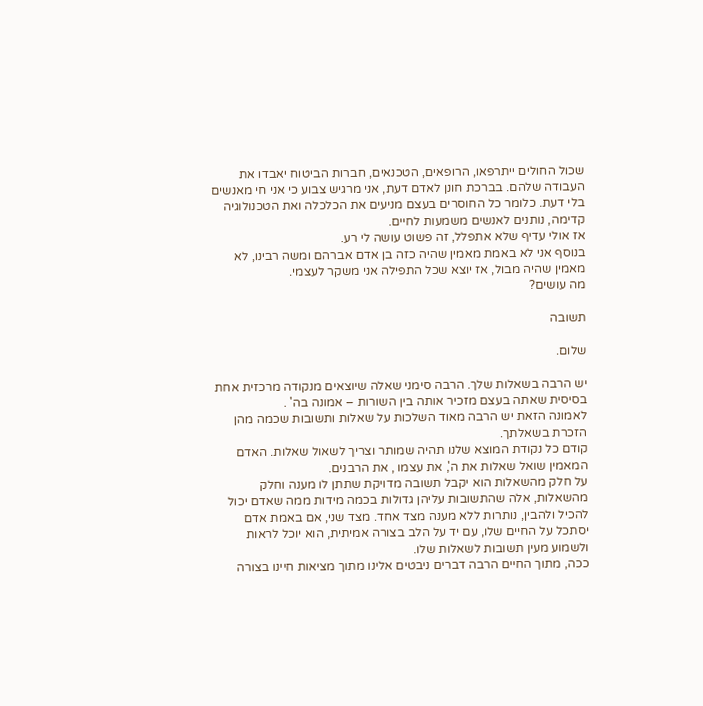שכול החולים ייתרפאו, הרופאים, הטכנאים, חברות הביטוח יאבדו את העבודה שלהם. בברכת חונן לאדם דעת, אני מרגיש צבוע כי אני חי מאנשים בלי דעת. כלומר כל החוסרים בעצם מניעים את הכלכלה ואת הטכנולוגיה קדימה, נותנים לאנשים משמעות לחיים.
אז אולי עדיף שלא אתפלל, זה פשוט עושה לי רע.
בנוסף אני לא באמת מאמין שהיה כזה בן אדם אברהם ומשה רבינו, לא מאמין שהיה מבול, אז יוצא שכל התפילה אני משקר לעצמי.
מה עושים?

תשובה

שלום.

יש הרבה בשאלות שלך. הרבה סימני שאלה שיוצאים מנקודה מרכזית אחת בסיסית שאתה בעצם מזכיר אותה בין השורות – אמונה בה' .
לאמונה הזאת יש הרבה מאוד השלכות על שאלות ותשובות שכמה מהן הזכרת בשאלתך.
קודם כל נקודת המוצא שלנו תהיה שמותר וצריך לשאול שאלות. האדם המאמין שואל שאלות את ה', את עצמו , את הרבנים.
על חלק מהשאלות הוא יקבל תשובה מדויקת שתתן לו מענה וחלק מהשאלות, אלה שהתשובות עליהן גדולות בכמה מידות ממה שאדם יכול להכיל ולהבין, נותרות ללא מענה מצד אחד. מצד שני, אם באמת אדם יסתכל על החיים שלו, עם יד על הלב בצורה אמיתית, הוא יוכל לראות ולשמוע מעין תשובות לשאלות שלו.
ככה, מתוך החיים הרבה דברים ניבטים אלינו מתוך מציאות חיינו בצורה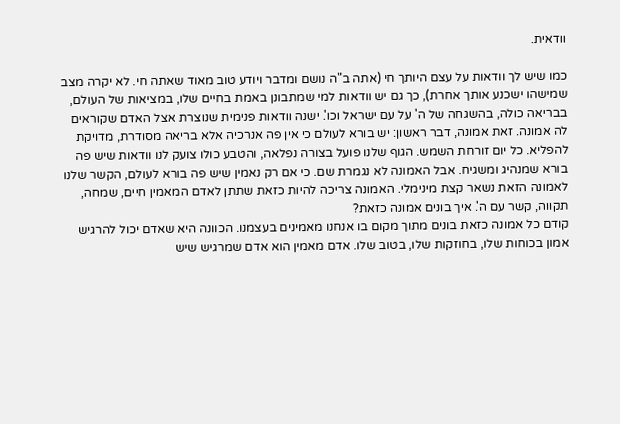וודאית.

כמו שיש לך וודאות על עצם היותך חי (אתה ב"ה נושם ומדבר ויודע טוב מאוד שאתה חי. לא יקרה מצב שמישהו ישכנע אותך אחרת), כך גם יש וודאות למי שמתבונן באמת בחיים שלו, במציאות של העולם, בבריאה כולה, בהשגחה של ה' על עם ישראל וכו'. ישנה וודאות פנימית שנוצרת אצל האדם שקוראים לה אמונה. זאת אמונה, דבר ראשון: יש בורא לעולם כי אין פה אנרכיה אלא בריאה מסודרת, מדויקת להפליא. כל יום זורחת השמש. הגוף שלנו פועל בצורה נפלאה, והטבע כולו צועק לנו וודאות שיש פה בורא שמנהיג ומשגיח. אבל האמונה לא נגמרת שם. כי אם רק נאמין שיש פה בורא לעולם, הקשר שלנו לאמונה הזאת נשאר קצת מינימלי. האמונה צריכה להיות כזאת שתתן לאדם המאמין חיים, שמחה, תקווה, קשר עם ה'. איך בונים אמונה כזאת?
קודם כל אמונה כזאת בונים מתוך מקום בו אנחנו מאמינים בעצמנו. הכוונה היא שאדם יכול להרגיש אמון בכוחות שלו, בחוזקות שלו, בטוב שלו. אדם מאמין הוא אדם שמרגיש שיש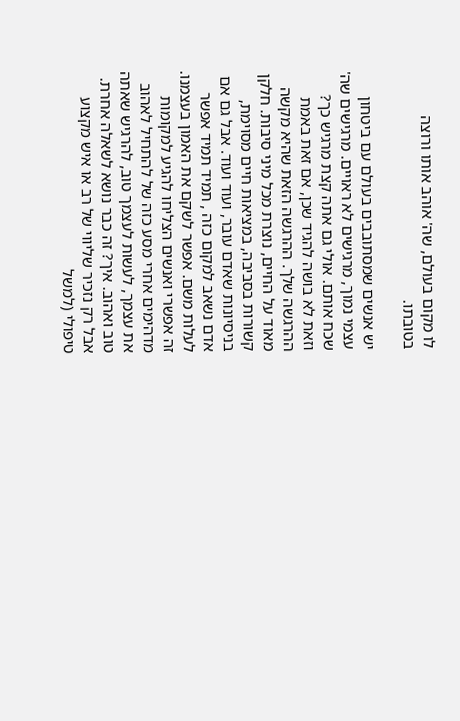לו מקום בעולם, שה' אוהב אותו ורוצה בטובתו.

יש אנשים שמסתובבים בעולם עם ביטחון עצמי נמוך, מרגישים לא ראויים. מרגישים שה' שכח אותם. אולי גם אתה קצת מרגיש כך? וזאת לא בושה להגיד שכן, אם זאת באמת ההרגשה שלך. ההרגשה הזאת שהיא מקשה מאוד על החיים, נוצרת מכל מיני סיבות. חלקן קשורות בסביבה, במציאות חיים מסוימת, בניסיונות שאדם עובר, ועוד ועוד. אבל גם אם אדם נשאב למקום כזה , תמיד תמיד אפשר לעלות משם. אפשר לשקם את האמון בעצמנו.
זה אפשרי ואנשים הצליחו להגיע למקומות מדהימים אחרי מסע כזה של להתחיל לאהוב את עצמך, לעשות לעצמך טוב, להרגיש שאתה טוב ואהוב. איך? זה כבר נושא לשאלה אחרת. אבל רק נזכיר שליווי של רב או איש מקצוע טיפולי (למשל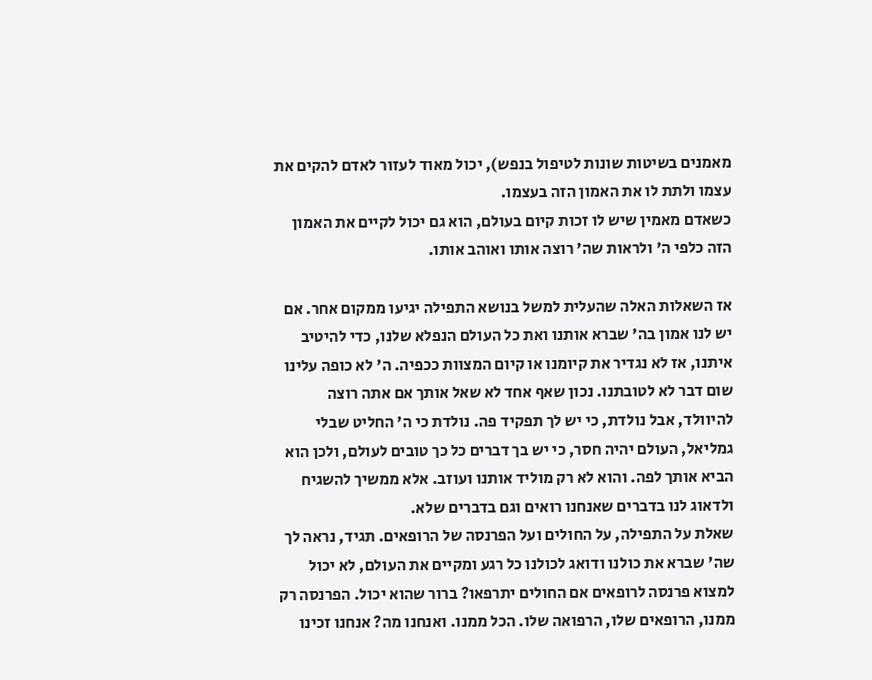מאמנים בשיטות שונות לטיפול בנפש), יכול מאוד לעזור לאדם להקים את עצמו ולתת לו את האמון הזה בעצמו.
כשאדם מאמין שיש לו זכות קיום בעולם, הוא גם יכול לקיים את האמון הזה כלפי ה' ולראות שה' רוצה אותו ואוהב אותו.

אז השאלות האלה שהעלית למשל בנושא התפילה יגיעו ממקום אחר. אם יש לנו אמון בה' שברא אותנו ואת כל העולם הנפלא שלנו, כדי להיטיב איתנו, אז לא נגדיר את קיומנו או קיום המצוות ככפיה. ה' לא כופה עלינו שום דבר לא לטובתנו. נכון שאף אחד לא שאל אותך אם אתה רוצה להיוולד, אבל נולדת, כי יש לך תפקיד פה. נולדת כי ה' החליט שבלי גמליאל, העולם יהיה חסר, כי יש בך דברים כל כך טובים לעולם, ולכן הוא הביא אותך לפה. והוא לא רק מוליד אותנו ועוזב. אלא ממשיך להשגיח ולדאוג לנו בדברים שאנחנו רואים וגם בדברים שלא.
שאלת על התפילה, על החולים ועל הפרנסה של הרופאים. תגיד, נראה לך שה' שברא את כולנו ודואג לכולנו כל רגע ומקיים את העולם, לא יכול למצוא פרנסה לרופאים אם החולים יתרפאו? ברור שהוא יכול. הפרנסה רק ממנו, הרופאים שלו, הרפואה שלו. הכל ממנו. ואנחנו מה? אנחנו זכינו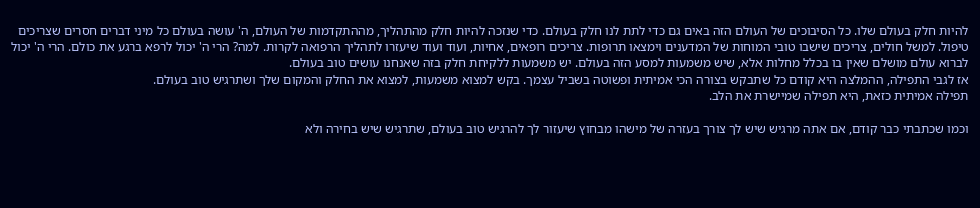להיות חלק בעולם שלו. כל הסיבוכים של העולם הזה באים גם כדי לתת לנו חלק בעולם. כדי שנזכה להיות חלק מהתהליך, מההתקדמות של העולם, ה' עושה בעולם כל מיני דברים חסרים שצריכים טיפול. למשל חולים, צריכים שישבו טובי המוחות של המדענים וימצאו תרופות. צריכים רופאים, אחיות, ועוד ועוד שיעזרו לתהליך הרפואה לקרות. למה? הרי ה' יכול לרפא ברגע את כולם. הרי ה' יכול לברוא עולם מושלם שאין בו בכלל מחלות אלא, שיש משמעות למסע הזה בעולם. יש משמעות ללקיחת חלק בזה שאנחנו עושים טוב בעולם.
אז לגבי התפילה, ההמלצה היא קודם כל שתבקש בצורה הכי אמיתית ופשוטה בשביל עצמך. בקש למצוא משמעות, למצוא את החלק והמקום שלך ושתרגיש טוב בעולם.
תפילה אמיתית כזאת, היא תפילה שמיישרת את הלב.

וכמו שכתבתי כבר קודם, אם אתה מרגיש שיש לך צורך בעזרה של מישהו מבחוץ שיעזור לך להרגיש טוב בעולם, שתרגיש שיש בחירה ולא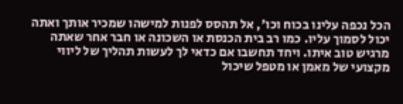הכל נכפה עלינו בכוח וכו', אל תהסס לפנות למישהו שמכיר אותך ואתה יכול לסמוך עליו. כמו רב בית הכנסת או השכונה או חבר אחר שאתה מרגיש טוב איתו. ויחד תחשבו אם כדאי לך לעשות תהליך של ליווי מקצועי של מאמן או מטפל שיכול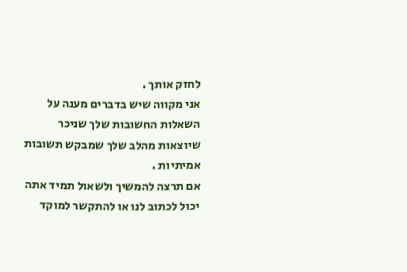לחזק אותך .
אני מקווה שיש בדברים מענה על השאלות החשובות שלך שניכר שיוצאות מהלב שלך שמבקש תשובות אמיתיות .
אם תרצה להמשיך ולשאול תמיד אתה יכול לכתוב לנו או להתקשר למוקד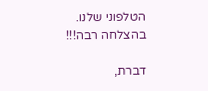הטלפוני שלנו.
בהצלחה רבה!!!

דברת,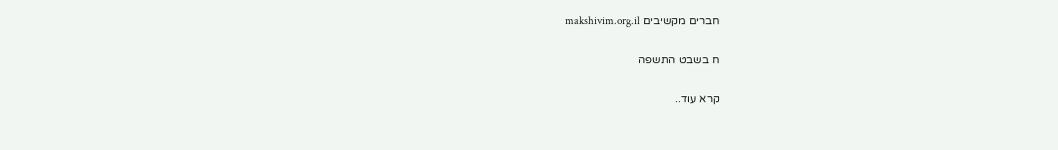חברים מקשיבים makshivim.org.il

ח בשבט התשפה

קרא עוד..